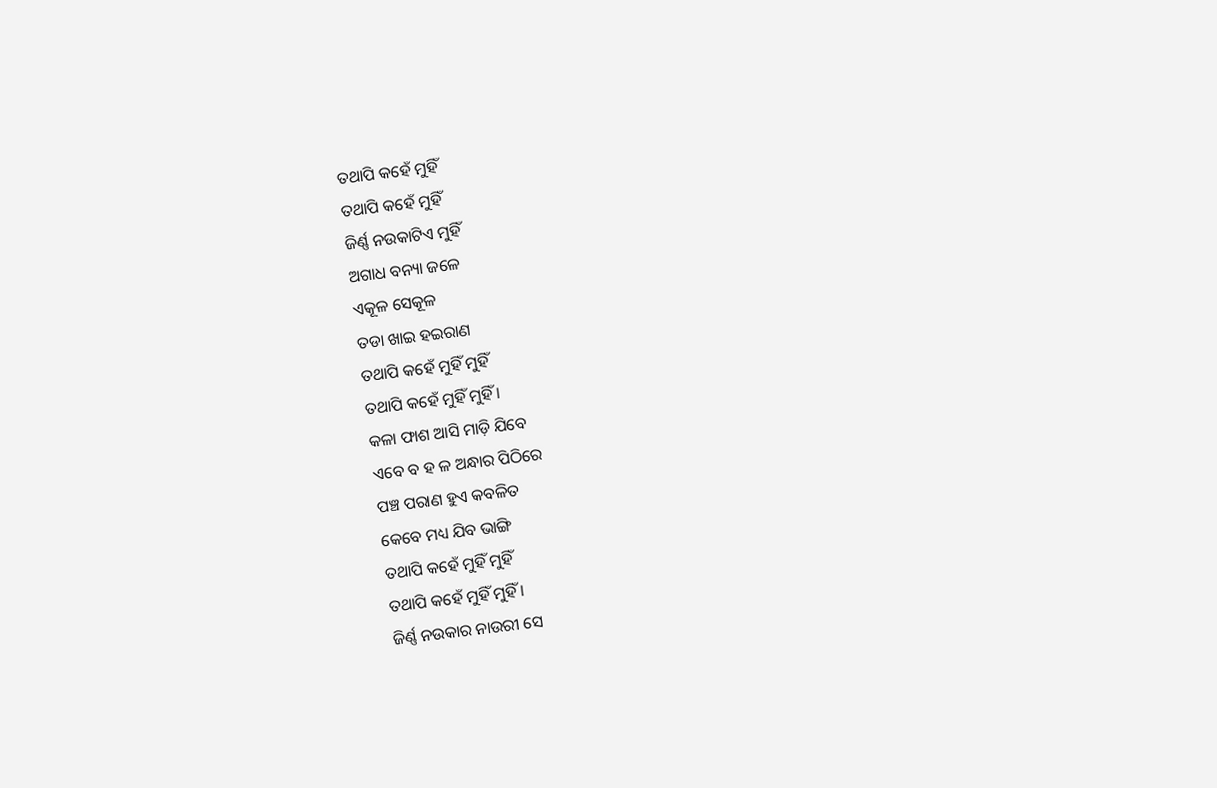ତଥାପି କହେଁ ମୁହିଁ
ତଥାପି କହେଁ ମୁହିଁ
ଜିର୍ଣ୍ଣ ନଉକାଟିଏ ମୁହିଁ
ଅଗାଧ ବନ୍ୟା ଜଳେ
ଏକୂଳ ସେକୂଳ
ତଡା ଖାଇ ହଇରାଣ
ତଥାପି କହେଁ ମୁହିଁ ମୁହିଁ
ତଥାପି କହେଁ ମୁହିଁ ମୁହିଁ ।
କଳା ଫାଶ ଆସି ମାଡ଼ି ଯିବେ
ଏବେ ବ ହ ଳ ଅନ୍ଧାର ପିଠିରେ
ପଞ୍ଚ ପରାଣ ହୁଏ କବଳିତ
କେବେ ମଧ୍ୟ ଯିବ ଭାଙ୍ଗି
ତଥାପି କହେଁ ମୁହିଁ ମୁହିଁ
ତଥାପି କହେଁ ମୁହିଁ ମୁହିଁ ।
ଜିର୍ଣ୍ଣ ନଉକାର ନାଉରୀ ସେ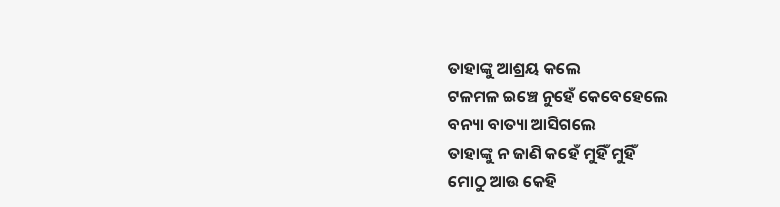ତାହାଙ୍କୁ ଆଶ୍ରୟ କଲେ
ଟଳମଳ ଇଞ୍ଚେ ନୁହେଁ କେବେହେଲେ
ବନ୍ୟା ବାତ୍ୟା ଆସିଗଲେ
ତାହାଙ୍କୁ ନ ଜାଣି କହେଁ ମୁହିଁ ମୁହିଁ
ମୋଠୁ ଆଉ କେହି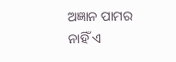ଅଜ୍ଞାନ ପାମର
ନାହିଁ ଏ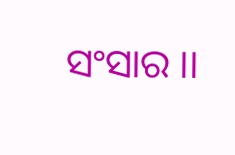ସଂସାର ।।